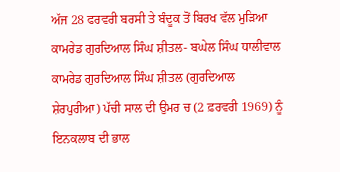ਅੱਜ 28 ਫਰਵਰੀ ਬਰਸੀ ਤੇ ਬੰਦੂਕ ਤੋਂ ਬਿਰਖ ਵੱਲ ਮੁੜਿਆ ਕਾਮਰੇਡ ਗੁਰਦਿਆਲ ਸਿੰਘ ਸ਼ੀਤਲ- ਬਘੇਲ ਸਿੰਘ ਧਾਲੀਵਾਲ
ਕਾਮਰੇਡ ਗੁਰਦਿਆਲ ਸਿੰਘ ਸ਼ੀਤਲ (ਗੁਰਦਿਆਲ ਸ਼ੇਰਪੁਰੀਆ) ਪੱਚੀ ਸਾਲ ਦੀ ਉਮਰ ਚ (2 ਫ਼ਰਵਰੀ 1969) ਨੂੰ ਇਨਕਲਾਬ ਦੀ ਭਾਲ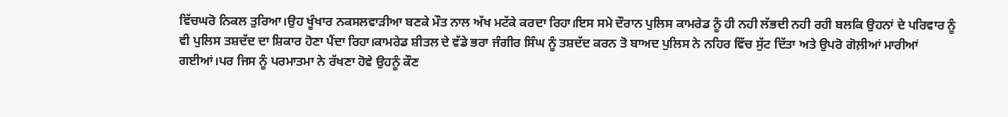ਵਿੱਚਘਰੋ ਨਿਕਲ ਤੁਰਿਆ।ਉਹ ਖੂੰਖਾਰ ਨਕਸਲਵਾੜੀਆ ਬਣਕੇ ਮੌਤ ਨਾਲ ਅੱਖ ਮਟੱਕੇ ਕਰਦਾ ਰਿਹਾ।ਇਸ ਸਮੇ ਦੌਰਾਨ ਪੁਲਿਸ ਕਾਮਰੇਡ ਨੂੰ ਹੀ ਨਹੀ ਲੱਭਦੀ ਨਹੀ ਰਹੀ ਬਲਕਿ ਉਹਨਾਂ ਦੇ ਪਰਿਵਾਰ ਨੂੰ ਵੀ ਪੁਲਿਸ ਤਸ਼ਦੱਦ ਦਾ ਸ਼ਿਕਾਰ ਹੋਣਾ ਪੈਂਦਾ ਰਿਹਾ।ਕਾਮਰੇਡ ਸ਼ੀਤਲ ਦੇ ਵੱਡੇ ਭਰਾ ਜੰਗੀਰ ਸਿੰਘ ਨੂੰ ਤਸ਼ਦੱਦ ਕਰਨ ਤੋ ਬਾਅਦ ਪੁਲਿਸ ਨੇ ਨਹਿਰ ਵਿੱਚ ਸੁੱਟ ਦਿੱਤਾ ਅਤੇ ਉਪਰੋ ਗੋਲ਼ੀਆਂ ਮਾਰੀਆਂ ਗਈਆਂ।ਪਰ ਜਿਸ ਨੂੰ ਪਰਮਾਤਮਾ ਨੇ ਰੱਖਣਾ ਹੋਵੇ ਉਹਨੂੰ ਕੌਣ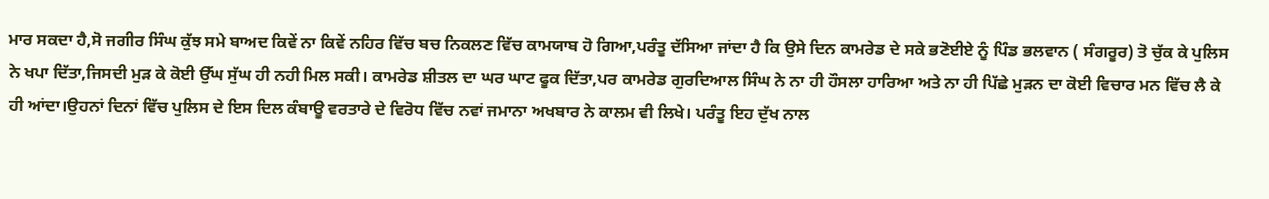ਮਾਰ ਸਕਦਾ ਹੈ,ਸੋ ਜਗੀਰ ਸਿੰਘ ਕੁੱਝ ਸਮੇ ਬਾਅਦ ਕਿਵੇਂ ਨਾ ਕਿਵੇਂ ਨਹਿਰ ਵਿੱਚ ਬਚ ਨਿਕਲਣ ਵਿੱਚ ਕਾਮਯਾਬ ਹੋ ਗਿਆ,ਪਰੰਤੂ ਦੱਸਿਆ ਜਾਂਦਾ ਹੈ ਕਿ ਉਸੇ ਦਿਨ ਕਾਮਰੇਡ ਦੇ ਸਕੇ ਭਣੋਈਏ ਨੂੰ ਪਿੰਡ ਭਲਵਾਨ ( ਸੰਗਰੂਰ) ਤੋ ਚੁੱਕ ਕੇ ਪੁਲਿਸ ਨੇ ਖਪਾ ਦਿੱਤਾ,ਜਿਸਦੀ ਮੁੜ ਕੇ ਕੋਈ ਉੱਘ ਸੁੱਘ ਹੀ ਨਹੀ ਮਿਲ ਸਕੀ। ਕਾਮਰੇਡ ਸ਼ੀਤਲ ਦਾ ਘਰ ਘਾਟ ਫੂਕ ਦਿੱਤਾ,ਪਰ ਕਾਮਰੇਡ ਗੁਰਦਿਆਲ ਸਿੰਘ ਨੇ ਨਾ ਹੀ ਹੌਸਲਾ ਹਾਰਿਆ ਅਤੇ ਨਾ ਹੀ ਪਿੱਛੇ ਮੁੜਨ ਦਾ ਕੋਈ ਵਿਚਾਰ ਮਨ ਵਿੱਚ ਲੈ ਕੇ ਹੀ ਆਂਦਾ।ਉਹਨਾਂ ਦਿਨਾਂ ਵਿੱਚ ਪੁਲਿਸ ਦੇ ਇਸ ਦਿਲ ਕੰਬਾਊ ਵਰਤਾਰੇ ਦੇ ਵਿਰੋਧ ਵਿੱਚ ਨਵਾਂ ਜਮਾਨਾ ਅਖਬਾਰ ਨੇ ਕਾਲਮ ਵੀ ਲਿਖੇ। ਪਰੰਤੂ ਇਹ ਦੁੱਖ ਨਾਲ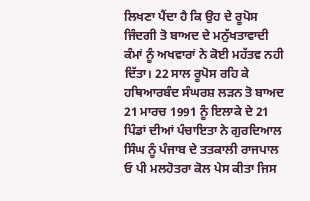ਲਿਖਣਾ ਪੈਂਦਾ ਹੈ ਕਿ ਉਹ ਦੇ ਰੂਪੋਸ ਜਿੰਦਗੀ ਤੋ ਬਾਅਦ ਦੇ ਮਨੁੱਖਤਾਵਾਦੀ ਕੰਮਾਂ ਨੂੰ ਅਖਵਾਰਾਂ ਨੇ ਕੋਈ ਮਹੱਤਵ ਨਹੀ ਦਿੱਤਾ। 22 ਸਾਲ ਰੂਪੋਸ ਰਹਿ ਕੇ ਹਥਿਆਰਬੰਦ ਸੰਘਰਸ਼ ਲੜਨ ਤੋ ਬਾਅਦ 21 ਮਾਰਚ 1991 ਨੂੰ ਇਲਾਕੇ ਦੇ 21 ਪਿੰਡਾਂ ਦੀਆਂ ਪੰਚਾਇਤਾ ਨੇ ਗੁਰਦਿਆਲ ਸਿੰਘ ਨੂੰ ਪੰਜਾਬ ਦੇ ਤਤਕਾਲੀ ਰਾਜਪਾਲ ਓ ਪੀ ਮਲਹੋਤਰਾ ਕੋਲ ਪੇਸ ਕੀਤਾ ਜਿਸ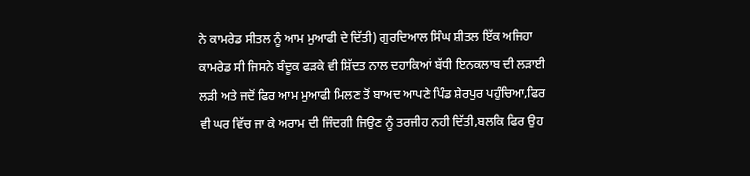ਨੇ ਕਾਮਰੇਡ ਸੀਤਲ ਨੂੰ ਆਮ ਮੁਆਫੀ ਦੇ ਦਿੱਤੀ) ਗੁਰਦਿਆਲ ਸਿੰਘ ਸ਼ੀਤਲ ਇੱਕ ਅਜਿਹਾ ਕਾਮਰੇਡ ਸੀ ਜਿਸਨੇ ਬੰਦੂਕ ਫੜਕੇ ਵੀ ਸ਼ਿੱਦਤ ਨਾਲ ਦਹਾਕਿਆਂ ਬੱਧੀ ਇਨਕਲਾਬ ਦੀ ਲੜਾਈ ਲੜੀ ਅਤੇ ਜਦੋਂ ਫਿਰ ਆਮ ਮੁਆਫੀ ਮਿਲਣ ਤੋਂ ਬਾਅਦ ਆਪਣੇ ਪਿੰਡ ਸ਼ੇਰਪੁਰ ਪਹੁੰਚਿਆ,ਫਿਰ ਵੀ ਘਰ ਵਿੱਚ ਜਾ ਕੇ ਅਰਾਮ ਦੀ ਜਿੰਦਗੀ ਜਿਉਣ ਨੂੰ ਤਰਜੀਹ ਨਹੀ ਦਿੱਤੀ,ਬਲਕਿ ਫਿਰ ਉਹ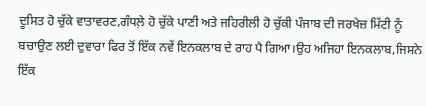ਦੂਸਿਤ ਹੋ ਚੁੱਕੇ ਵਾਤਾਵਰਣ,ਗੰਧਲ਼ੇ ਹੋ ਚੁੱਕੇ ਪਾਣੀ ਅਤੇ ਜਹਿਰੀਲੀ ਹੋ ਚੁੱਕੀ ਪੰਜਾਬ ਦੀ ਜਰਖੇਜ਼ ਮਿੱਟੀ ਨੂੰ ਬਚਾਉਣ ਲਈ ਦੁਵਾਰਾ ਫਿਰ ਤੋਂ ਇੱਕ ਨਵੇਂ ਇਨਕਲਾਬ ਦੇ ਰਾਹ ਪੈ ਗਿਆ।ਉਹ ਅਜਿਹਾ ਇਨਕਲਾਬ,ਜਿਸਨੇ ਇੱਕ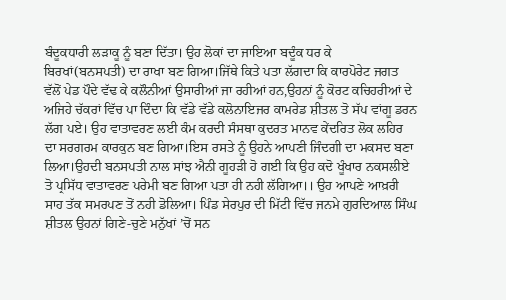ਬੰਦੂਕਧਾਰੀ ਲੜਾਕੂ ਨੂੰ ਬਣਾ ਦਿੱਤਾ। ਉਹ ਲੋਕਾਂ ਦਾ ਜਾਇਆ ਬਦੂੰਕ ਧਰ ਕੇ ਬਿਰਖਾਂ(ਬਨਸਪਤੀ) ਦਾ ਰਾਖਾ ਬਣ ਗਿਆ।ਜਿੱਥੇ ਕਿਤੇ ਪਤਾ ਲੱਗਦਾ ਕਿ ਕਾਰਪੋਰੇਟ ਜਗਤ ਵੱਲੋਂ ਪੇਡ ਪੌਦੇ ਵੱਢ ਕੇ ਕਲੌਨੀਆਂ ਉਸਾਰੀਆਂ ਜਾ ਰਹੀਆਂ ਹਨ,ਉਹਨਾਂ ਨੂੰ ਕੋਰਟ ਕਚਿਹਰੀਆਂ ਦੇ ਅਜਿਹੇ ਚੱਕਰਾਂ ਵਿੱਚ ਪਾ ਦਿੰਦਾ ਕਿ ਵੱਡੇ ਵੱਡੇ ਕਲੋਨਾਇਜਰ ਕਾਮਰੇਡ ਸ਼ੀਤਲ ਤੋ ਸੱਪ ਵਾਂਗੂ ਡਰਨ ਲੱਗ ਪਏ। ਉਹ ਵਾਤਾਵਰਣ ਲਈ ਕੰਮ ਕਰਦੀ ਸੰਸਥਾ ਕੁਦਰਤ ਮਾਨਵ ਕੇਂਦਰਿਤ ਲੋਕ ਲਹਿਰ ਦਾ ਸਰਗਰਮ ਕਾਰਕੁਨ ਬਣ ਗਿਆ।ਇਸ ਰਸਤੇ ਨੂੰ ਉਹਨੇ ਆਪਣੀ ਜਿੰਦਗੀ ਦਾ ਮਕਸਦ ਬਣਾ ਲਿਆ।ਉਹਦੀ ਬਨਸਪਤੀ ਨਾਲ ਸਾਂਝ ਐਨੀ ਗੂਹੜੀ ਹੋ ਗਈ ਕਿ ਉਹ ਕਦੋ ਖੂੰਖਾਰ ਨਕਸਲੀਏ ਤੋ ਪ੍ਰਸਿੱਧ ਵਾਤਾਵਰਣ ਪਰੇਮੀ ਬਣ ਗਿਆ ਪਤਾ ਹੀ ਨਹੀ ਲੱਗਿਆ।। ਉਹ ਆਪਣੇ ਆਖ਼ਰੀ ਸਾਹ ਤੱਕ ਸਮਰਪਣ ਤੋਂ ਨਹੀ ਡੋਲਿਆ। ਪਿੰਡ ਸੇਰਪੁਰ ਦੀ ਮਿੱਟੀ ਵਿੱਚ ਜਨਮੇ ਗੁਰਦਿਆਲ ਸਿੰਘ ਸ਼ੀਤਲ ਉਹਨਾਂ ਗਿਣੇ-ਚੁਣੇ ਮਨੁੱਖਾਂ ’ਚੋਂ ਸਨ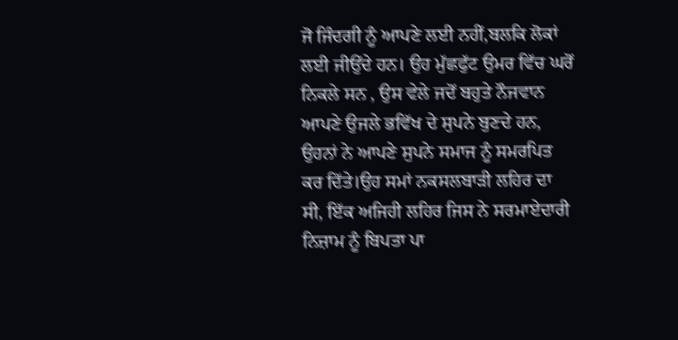ਜੋ ਜਿੰਦਗੀ ਨੂੰ ਆਪਣੇ ਲਈ ਨਹੀਂ,ਬਲਕਿ ਲੋਕਾਂ ਲਈ ਜੀਉਂਦੇ ਹਨ। ਉਹ ਮੁੱਛਫੁੱਟ ਉਮਰ ਵਿੱਚ ਘਰੋਂ ਨਿਕਲੇ ਸਨ , ਉਸ ਵੇਲੇ ਜਦੋਂ ਬਹੁਤੇ ਨੌਜਵਾਨ ਆਪਣੇ ਉਜਲੇ ਭਵਿੱਖ ਦੇ ਸੁਪਨੇ ਬੁਣਦੇ ਹਨ, ਉਹਨਾਂ ਨੇ ਆਪਣੇ ਸੁਪਨੇ ਸਮਾਜ ਨੂੰ ਸਮਰਪਿਤ ਕਰ ਦਿੱਤੇ।ਉਹ ਸਮਾਂ ਨਕਸਲਬਾੜੀ ਲਹਿਰ ਦਾ ਸੀ, ਇੱਕ ਅਜਿਹੀ ਲਹਿਰ ਜਿਸ ਨੇ ਸਰਮਾਏਦਾਰੀ ਨਿਜ਼ਾਮ ਨੂੰ ਬਿਪਤਾ ਪਾ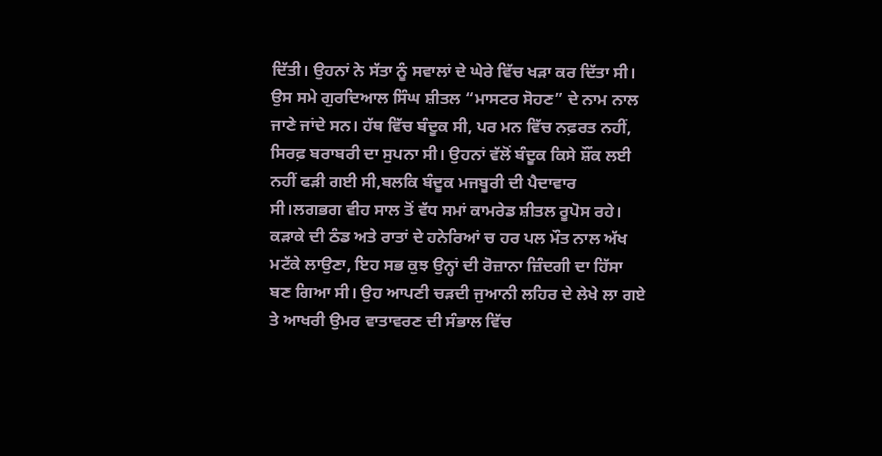ਦਿੱਤੀ। ਉਹਨਾਂ ਨੇ ਸੱਤਾ ਨੂੰ ਸਵਾਲਾਂ ਦੇ ਘੇਰੇ ਵਿੱਚ ਖੜਾ ਕਰ ਦਿੱਤਾ ਸੀ। ਉਸ ਸਮੇ ਗੁਰਦਿਆਲ ਸਿੰਘ ਸ਼ੀਤਲ “ਮਾਸਟਰ ਸੋਹਣ” ਦੇ ਨਾਮ ਨਾਲ ਜਾਣੇ ਜਾਂਦੇ ਸਨ। ਹੱਥ ਵਿੱਚ ਬੰਦੂਕ ਸੀ, ਪਰ ਮਨ ਵਿੱਚ ਨਫ਼ਰਤ ਨਹੀਂ, ਸਿਰਫ਼ ਬਰਾਬਰੀ ਦਾ ਸੁਪਨਾ ਸੀ। ਉਹਨਾਂ ਵੱਲੋਂ ਬੰਦੂਕ ਕਿਸੇ ਸ਼ੌਂਕ ਲਈ ਨਹੀਂ ਫੜੀ ਗਈ ਸੀ,ਬਲਕਿ ਬੰਦੂਕ ਮਜਬੂਰੀ ਦੀ ਪੈਦਾਵਾਰ ਸੀ।ਲਗਭਗ ਵੀਹ ਸਾਲ ਤੋਂ ਵੱਧ ਸਮਾਂ ਕਾਮਰੇਡ ਸ਼ੀਤਲ ਰੂਪੋਸ ਰਹੇ। ਕੜਾਕੇ ਦੀ ਠੰਡ ਅਤੇ ਰਾਤਾਂ ਦੇ ਹਨੇਰਿਆਂ ਚ ਹਰ ਪਲ ਮੌਤ ਨਾਲ ਅੱਖ ਮਟੱਕੇ ਲਾਉਣਾ, ਇਹ ਸਭ ਕੁਝ ਉਨ੍ਹਾਂ ਦੀ ਰੋਜ਼ਾਨਾ ਜ਼ਿੰਦਗੀ ਦਾ ਹਿੱਸਾ ਬਣ ਗਿਆ ਸੀ। ਉਹ ਆਪਣੀ ਚੜਦੀ ਜੁਆਨੀ ਲਹਿਰ ਦੇ ਲੇਖੇ ਲਾ ਗਏ ਤੇ ਆਖਰੀ ਉਮਰ ਵਾਤਾਵਰਣ ਦੀ ਸੰਭਾਲ ਵਿੱਚ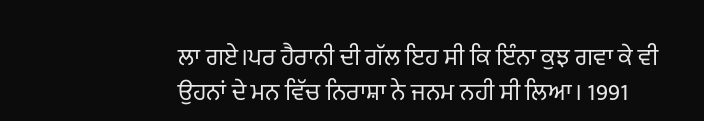ਲਾ ਗਏ।ਪਰ ਹੈਰਾਨੀ ਦੀ ਗੱਲ ਇਹ ਸੀ ਕਿ ਇੰਨਾ ਕੁਝ ਗਵਾ ਕੇ ਵੀ ਉਹਨਾਂ ਦੇ ਮਨ ਵਿੱਚ ਨਿਰਾਸ਼ਾ ਨੇ ਜਨਮ ਨਹੀ ਸੀ ਲਿਆ। 1991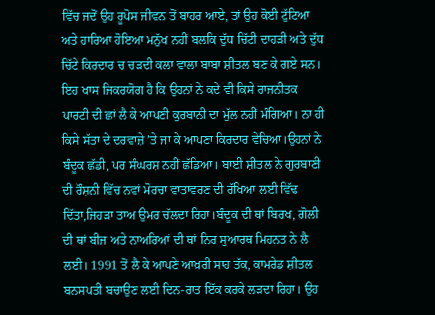ਵਿੱਚ ਜਦੋਂ ਉਹ ਰੂਪੋਸ ਜੀਵਨ ਤੋਂ ਬਾਹਰ ਆਏ, ਤਾਂ ਉਹ ਕੋਈ ਟੁੱਟਿਆ ਅਤੇ ਹਾਰਿਆ ਹੋਇਆ ਮਨੁੱਖ ਨਹੀਂ ਬਲਕਿ ਦੁੱਧ ਚਿੱਟੀ ਦਾਹੜੀ ਅਤੇ ਦੁੱਧ ਚਿੱਟੇ ਕਿਰਦਾਰ ਚ ਚੜਦੀ ਕਲਾ ਵਾਲਾ ਬਾਬਾ ਸ਼ੀਤਲ ਬਣ ਕੇ ਗਏ ਸਨ। ਇਹ ਖਾਸ ਜਿਕਰਯੋਗ ਹੈ ਕਿ ਉਹਨਾਂ ਨੇ ਕਦੇ ਵੀ ਕਿਸੇ ਰਾਜਨੀਤਕ ਪਾਰਟੀ ਦੀ ਛਾਂ ਲੈ ਕੇ ਆਪਣੀ ਕੁਰਬਾਨੀ ਦਾ ਮੁੱਲ ਨਹੀਂ ਮੰਗਿਆ। ਨਾ ਹੀ ਕਿਸੇ ਸੱਤਾ ਦੇ ਦਰਵਾਜ਼ੇ ’ਤੇ ਜਾ ਕੇ ਆਪਣਾ ਕਿਰਦਾਰ ਵੇਚਿਆ।ਉਹਨਾਂ ਨੇ ਬੰਦੂਕ ਛੱਡੀ, ਪਰ ਸੰਘਰਸ਼ ਨਹੀਂ ਛੱਡਿਆ। ਬਾਈ ਸ਼ੀਤਲ ਨੇ ਗੁਰਬਾਣੀ ਦੀ ਰੌਸ਼ਨੀ ਵਿੱਚ ਨਵਾਂ ਮੋਰਚਾ ਵਾਤਾਵਰਣ ਦੀ ਰੱਖਿਆ ਲਈ ਵਿੱਢ ਦਿੱਤਾ,ਜਿਹੜਾ ਤਾਅ ਉਮਰ ਚੱਲਦਾ ਰਿਹਾ।ਬੰਦੂਕ ਦੀ ਥਾਂ ਬਿਰਖ, ਗੋਲੀ ਦੀ ਥਾਂ ਬੀਜ ਅਤੇ ਨਾਅਰਿਆਂ ਦੀ ਥਾਂ ਨਿਰ ਸੁਆਰਥ ਮਿਹਨਤ ਨੇ ਲੈ ਲਈ। 1991 ਤੋਂ ਲੈ ਕੇ ਆਪਣੇ ਆਖ਼ਰੀ ਸਾਹ ਤੱਕ, ਕਾਮਰੇਡ ਸ਼ੀਤਲ ਬਨਸਪਤੀ ਬਚਾਉਣ ਲਈ ਦਿਨ-ਰਾਤ ਇੱਕ ਕਰਕੇ ਲੜਦਾ ਰਿਹਾ। ਉਹ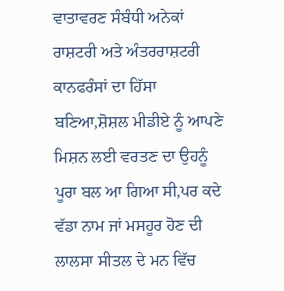ਵਾਤਾਵਰਣ ਸੰਬੰਧੀ ਅਨੇਕਾਂ ਰਾਸ਼ਟਰੀ ਅਤੇ ਅੰਤਰਰਾਸ਼ਟਰੀ ਕਾਨਫਰੰਸਾਂ ਦਾ ਹਿੱਸਾ ਬਣਿਆ,ਸ਼ੋਸ਼ਲ ਮੀਡੀਏ ਨੂੰ ਆਪਣੇ ਮਿਸ਼ਨ ਲਈ ਵਰਤਣ ਦਾ ਉਹਨੂੰ ਪੂਰਾ ਬਲ ਆ ਗਿਆ ਸੀ,ਪਰ ਕਦੇ ਵੱਡਾ ਨਾਮ ਜਾਂ ਮਸਹੂਰ ਹੋਣ ਦੀ ਲਾਲਸਾ ਸੀਤਲ ਦੇ ਮਨ ਵਿੱਚ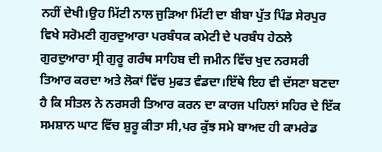ਨਹੀਂ ਦੇਖੀ।ਉਹ ਮਿੱਟੀ ਨਾਲ ਜੁੜਿਆ ਮਿੱਟੀ ਦਾ ਬੀਬਾ ਪੁੱਤ ਪਿੰਡ ਸੇਰਪੁਰ ਵਿਖੇ ਸਰੋਮਣੀ ਗੁਰਦੁਆਰਾ ਪਰਬੰਧਕ ਕਮੇਟੀ ਦੇ ਪਰਬੰਧ ਹੇਠਲੇ ਗੁਰਦੁਆਰਾ ਸ੍ਰੀ ਗੁਰੂ ਗਰੰਥ ਸਾਹਿਬ ਦੀ ਜਮੀਨ ਵਿੱਚ ਖੁਦ ਨਰਸਰੀ ਤਿਆਰ ਕਰਦਾ ਅਤੇ ਲੋਕਾਂ ਵਿੱਚ ਮੁਫਤ ਵੰਡਦਾ।ਇੱਥੇ ਇਹ ਵੀ ਦੱਸਣਾ ਬਣਦਾ ਹੈ ਕਿ ਸੀਤਲ ਨੇ ਨਰਸਰੀ ਤਿਆਰ ਕਰਨ ਦਾ ਕਾਰਜ ਪਹਿਲਾਂ ਸਹਿਰ ਦੇ ਇੱਕ ਸਮਸ਼ਾਨ ਘਾਟ ਵਿੱਚ ਸ਼ੁਰੂ ਕੀਤਾ ਸੀ,ਪਰ ਕੁੱਝ ਸਮੇ ਬਾਅਦ ਹੀ ਕਾਮਰੇਡ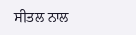ਸੀਤਲ ਨਾਲ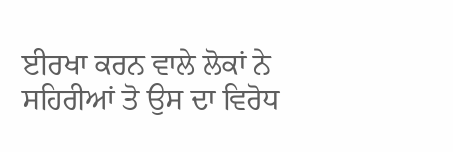ਈਰਖਾ ਕਰਨ ਵਾਲੇ ਲੋਕਾਂ ਨੇ ਸਹਿਰੀਆਂ ਤੋ ਉਸ ਦਾ ਵਿਰੋਧ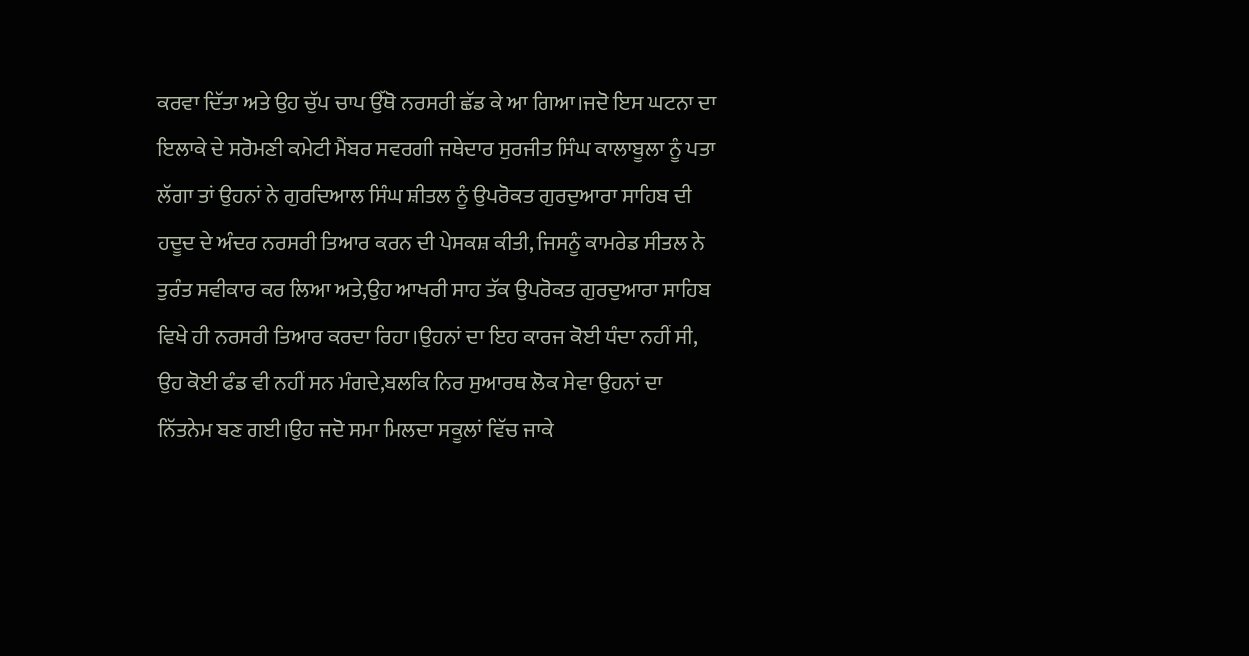ਕਰਵਾ ਦਿੱਤਾ ਅਤੇ ਉਹ ਚੁੱਪ ਚਾਪ ਉੱਥੋ ਨਰਸਰੀ ਛੱਡ ਕੇ ਆ ਗਿਆ।ਜਦੋ ਇਸ ਘਟਨਾ ਦਾ ਇਲਾਕੇ ਦੇ ਸਰੋਮਣੀ ਕਮੇਟੀ ਮੈਂਬਰ ਸਵਰਗੀ ਜਥੇਦਾਰ ਸੁਰਜੀਤ ਸਿੰਘ ਕਾਲਾਬੂਲਾ ਨੂੰ ਪਤਾ ਲੱਗਾ ਤਾਂ ਉਹਨਾਂ ਨੇ ਗੁਰਦਿਆਲ ਸਿੰਘ ਸ਼ੀਤਲ ਨੂੰ ਉਪਰੋਕਤ ਗੁਰਦੁਆਰਾ ਸਾਹਿਬ ਦੀ ਹਦੂਦ ਦੇ ਅੰਦਰ ਨਰਸਰੀ ਤਿਆਰ ਕਰਨ ਦੀ ਪੇਸਕਸ਼ ਕੀਤੀ, ਜਿਸਨੂੰ ਕਾਮਰੇਡ ਸੀਤਲ ਨੇ ਤੁਰੰਤ ਸਵੀਕਾਰ ਕਰ ਲਿਆ ਅਤੇ,ਉਹ ਆਖਰੀ ਸਾਹ ਤੱਕ ਉਪਰੋਕਤ ਗੁਰਦੁਆਰਾ ਸਾਹਿਬ ਵਿਖੇ ਹੀ ਨਰਸਰੀ ਤਿਆਰ ਕਰਦਾ ਰਿਹਾ।ਉਹਨਾਂ ਦਾ ਇਹ ਕਾਰਜ ਕੋਈ ਧੰਦਾ ਨਹੀਂ ਸੀ, ਉਹ ਕੋਈ ਫੰਡ ਵੀ ਨਹੀਂ ਸਨ ਮੰਗਦੇ,ਬਲਕਿ ਨਿਰ ਸੁਆਰਥ ਲੋਕ ਸੇਵਾ ਉਹਨਾਂ ਦਾ ਨਿੱਤਨੇਮ ਬਣ ਗਈ।ਉਹ ਜਦੋ ਸਮਾ ਮਿਲਦਾ ਸਕੂਲਾਂ ਵਿੱਚ ਜਾਕੇ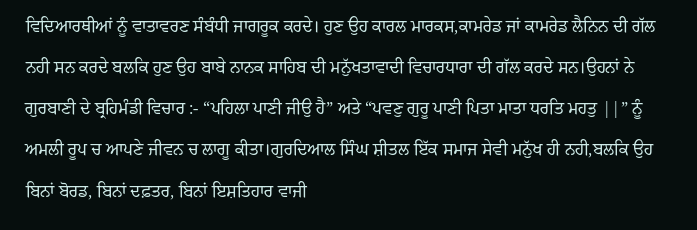ਵਿਦਿਆਰਥੀਆਂ ਨੂੰ ਵਾਤਾਵਰਣ ਸੰਬੰਧੀ ਜਾਗਰੂਕ ਕਰਦੇ। ਹੁਣ ਉਹ ਕਾਰਲ ਮਾਰਕਸ,ਕਾਮਰੇਡ ਜਾਂ ਕਾਮਰੇਡ ਲੈਨਿਨ ਦੀ ਗੱਲ ਨਹੀ ਸਨ ਕਰਦੇ ਬਲਕਿ ਹੁਣ ਉਹ ਬਾਬੇ ਨਾਨਕ ਸਾਹਿਬ ਦੀ ਮਨੁੱਖਤਾਵਾਦੀ ਵਿਚਾਰਧਾਰਾ ਦੀ ਗੱਲ ਕਰਦੇ ਸਨ।ਉਹਨਾਂ ਨੇ ਗੁਰਬਾਣੀ ਦੇ ਬ੍ਰਹਿਮੰਡੀ ਵਿਚਾਰ :- “ਪਹਿਲਾ ਪਾਣੀ ਜੀਉ ਹੈ” ਅਤੇ “ਪਵਣੁ ਗੁਰੂ ਪਾਣੀ ਪਿਤਾ ਮਾਤਾ ਧਰਤਿ ਮਹਤੁ ||” ਨੂੰ ਅਮਲੀ ਰੂਪ ਚ ਆਪਣੇ ਜੀਵਨ ਚ ਲਾਗੂ ਕੀਤਾ।ਗੁਰਦਿਆਲ ਸਿੰਘ ਸ਼ੀਤਲ ਇੱਕ ਸਮਾਜ ਸੇਵੀ ਮਨੁੱਖ ਹੀ ਨਹੀ,ਬਲਕਿ ਉਹ ਬਿਨਾਂ ਬੋਰਡ, ਬਿਨਾਂ ਦਫ਼ਤਰ, ਬਿਨਾਂ ਇਸ਼ਤਿਹਾਰ ਵਾਜੀ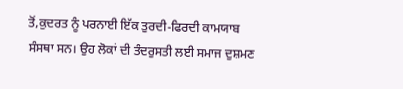ਤੋਂ,ਕੁਦਰਤ ਨੂੰ ਪਰਨਾਈ ਇੱਕ ਤੁਰਦੀ-ਫਿਰਦੀ ਕਾਮਯਾਬ ਸੰਸਥਾ ਸਨ। ਉਹ ਲੋਕਾਂ ਦੀ ਤੰਦਰੁਸਤੀ ਲਈ ਸਮਾਜ ਦੁਸ਼ਮਣ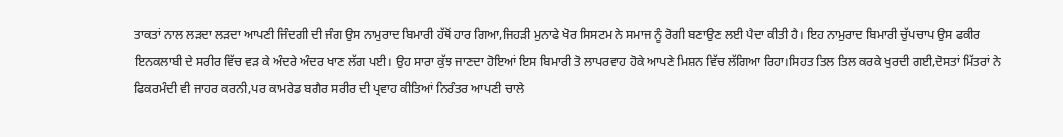ਤਾਕਤਾਂ ਨਾਲ ਲੜਦਾ ਲੜਦਾ ਆਪਣੀ ਜਿੰਦਗੀ ਦੀ ਜੰਗ ਉਸ ਨਾਮੁਰਾਦ ਬਿਮਾਰੀ ਹੱਥੋਂ ਹਾਰ ਗਿਆ,ਜਿਹੜੀ ਮੁਨਾਫੇ ਖੋਰ ਸਿਸਟਮ ਨੇ ਸਮਾਜ ਨੂੰ ਰੋਗੀ ਬਣਾਉਣ ਲਈ ਪੈਦਾ ਕੀਤੀ ਹੈ। ਇਹ ਨਾਮੁਰਾਦ ਬਿਮਾਰੀ ਚੁੱਪਚਾਪ ਉਸ ਫਕੀਰ ਇਨਕਲਾਬੀ ਦੇ ਸਰੀਰ ਵਿੱਚ ਵੜ ਕੇ ਅੰਦਰੇ ਅੰਦਰ ਖਾਣ ਲੱਗ ਪਈ। ਉਹ ਸਾਰਾ ਕੁੱਝ ਜਾਣਦਾ ਹੋਇਆਂ ਇਸ ਬਿਮਾਰੀ ਤੋ ਲਾਪਰਵਾਹ ਹੋਕੇ ਆਪਣੇ ਮਿਸ਼ਨ ਵਿੱਚ ਲੱਗਿਆ ਰਿਹਾ।ਸਿਹਤ ਤਿਲ ਤਿਲ ਕਰਕੇ ਖੁਰਦੀ ਗਈ,ਦੋਸਤਾਂ ਮਿੱਤਰਾਂ ਨੇ ਫਿਕਰਮੰਦੀ ਵੀ ਜਾਹਰ ਕਰਨੀ,ਪਰ ਕਾਮਰੇਡ ਬਗੈਰ ਸਰੀਰ ਦੀ ਪ੍ਰਵਾਹ ਕੀਤਿਆਂ ਨਿਰੰਤਰ ਆਪਣੀ ਚਾਲੇ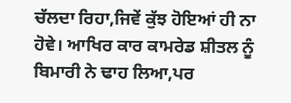ਚੱਲਦਾ ਰਿਹਾ,ਜਿਵੇਂ ਕੁੱਝ ਹੋਇਆਂ ਹੀ ਨਾ ਹੋਵੇ। ਆਖਿਰ ਕਾਰ ਕਾਮਰੇਡ ਸ਼ੀਤਲ ਨੂੰ ਬਿਮਾਰੀ ਨੇ ਢਾਹ ਲਿਆ,ਪਰ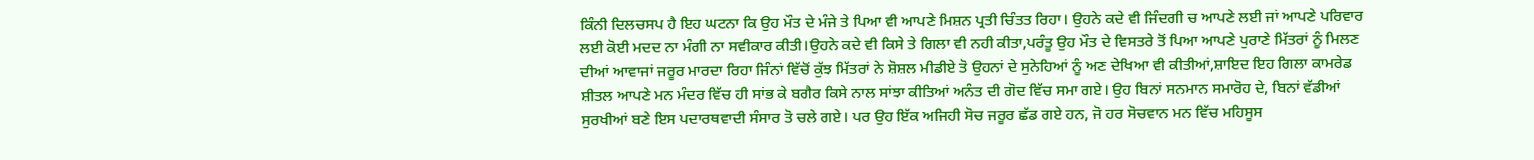ਕਿੰਨੀ ਦਿਲਚਸਪ ਹੈ ਇਹ ਘਟਨਾ ਕਿ ਉਹ ਮੌਤ ਦੇ ਮੰਜੇ ਤੇ ਪਿਆ ਵੀ ਆਪਣੇ ਮਿਸ਼ਨ ਪ੍ਰਤੀ ਚਿੰਤਤ ਰਿਹਾ। ਉਹਨੇ ਕਦੇ ਵੀ ਜਿੰਦਗੀ ਚ ਆਪਣੇ ਲਈ ਜਾਂ ਆਪਣੇ ਪਰਿਵਾਰ ਲਈ ਕੋਈ ਮਦਦ ਨਾ ਮੰਗੀ ਨਾ ਸਵੀਕਾਰ ਕੀਤੀ।ਉਹਨੇ ਕਦੇ ਵੀ ਕਿਸੇ ਤੇ ਗਿਲਾ ਵੀ ਨਹੀ ਕੀਤਾ,ਪਰੰਤੂ ਉਹ ਮੌਤ ਦੇ ਵਿਸਤਰੇ ਤੋਂ ਪਿਆ ਆਪਣੇ ਪੁਰਾਣੇ ਮਿੱਤਰਾਂ ਨੂੰ ਮਿਲਣ ਦੀਆਂ ਆਵਾਜਾਂ ਜਰੂਰ ਮਾਰਦਾ ਰਿਹਾ ਜਿੰਨਾਂ ਵਿੱਚੋਂ ਕੁੱਝ ਮਿੱਤਰਾਂ ਨੇ ਸ਼ੋਸ਼ਲ ਮੀਡੀਏ ਤੋ ਉਹਨਾਂ ਦੇ ਸੁਨੇਹਿਆਂ ਨੂੰ ਅਣ ਦੇਖਿਆ ਵੀ ਕੀਤੀਆਂ,ਸ਼ਾਇਦ ਇਹ ਗਿਲਾ ਕਾਮਰੇਡ ਸ਼ੀਤਲ ਆਪਣੇ ਮਨ ਮੰਦਰ ਵਿੱਚ ਹੀ ਸਾਂਭ ਕੇ ਬਗੈਰ ਕਿਸੇ ਨਾਲ ਸਾਂਝਾ ਕੀਤਿਆਂ ਅਨੰਤ ਦੀ ਗੋਦ ਵਿੱਚ ਸਮਾ ਗਏ। ਉਹ ਬਿਨਾਂ ਸਨਮਾਨ ਸਮਾਰੋਹ ਦੇ, ਬਿਨਾਂ ਵੱਡੀਆਂ ਸੁਰਖੀਆਂ ਬਣੇ ਇਸ ਪਦਾਰਥਵਾਦੀ ਸੰਸਾਰ ਤੋ ਚਲੇ ਗਏ। ਪਰ ਉਹ ਇੱਕ ਅਜਿਹੀ ਸੋਚ ਜਰੂਰ ਛੱਡ ਗਏ ਹਨ, ਜੋ ਹਰ ਸੋਚਵਾਨ ਮਨ ਵਿੱਚ ਮਹਿਸੂਸ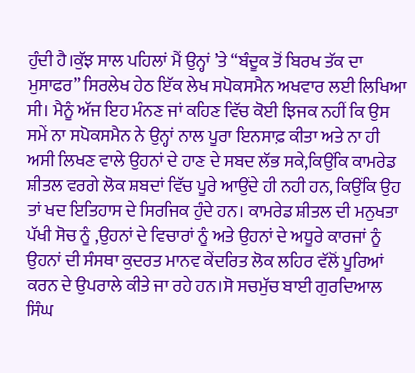ਹੁੰਦੀ ਹੈ।ਕੁੱਝ ਸਾਲ ਪਹਿਲਾਂ ਮੈਂ ਉਨ੍ਹਾਂ ’ਤੇ “ਬੰਦੂਕ ਤੋਂ ਬਿਰਖ ਤੱਕ ਦਾ ਮੁਸਾਫਰ” ਸਿਰਲੇਖ ਹੇਠ ਇੱਕ ਲੇਖ ਸਪੋਕਸਮੈਨ ਅਖਵਾਰ ਲਈ ਲਿਖਿਆ ਸੀ। ਮੈਨੂੰ ਅੱਜ ਇਹ ਮੰਨਣ ਜਾਂ ਕਹਿਣ ਵਿੱਚ ਕੋਈ ਝਿਜਕ ਨਹੀਂ ਕਿ ਉਸ ਸਮੇਂ ਨਾ ਸਪੋਕਸਮੈਨ ਨੇ ਉਨ੍ਹਾਂ ਨਾਲ ਪੂਰਾ ਇਨਸਾਫ਼ ਕੀਤਾ ਅਤੇ ਨਾ ਹੀ ਅਸੀ ਲਿਖਣ ਵਾਲੇ ਉਹਨਾਂ ਦੇ ਹਾਣ ਦੇ ਸਬਦ ਲੱਭ ਸਕੇ,ਕਿਉਂਕਿ ਕਾਮਰੇਡ ਸ਼ੀਤਲ ਵਰਗੇ ਲੋਕ ਸ਼ਬਦਾਂ ਵਿੱਚ ਪੂਰੇ ਆਉਂਦੇ ਹੀ ਨਹੀ ਹਨ, ਕਿਉਂਕਿ ਉਹ ਤਾਂ ਖਦ ਇਤਿਹਾਸ ਦੇ ਸਿਰਜਿਕ ਹੁੰਦੇ ਹਨ। ਕਾਮਰੇਡ ਸ਼ੀਤਲ ਦੀ ਮਨੁਖਤਾ ਪੱਖੀ ਸੋਚ ਨੂੰ ,ਉਹਨਾਂ ਦੇ ਵਿਚਾਰਾਂ ਨੂੰ ਅਤੇ ਉਹਨਾਂ ਦੇ ਅਧੂਰੇ ਕਾਰਜਾਂ ਨੂੰ ਉਹਨਾਂ ਦੀ ਸੰਸਥਾ ਕੁਦਰਤ ਮਾਨਵ ਕੇਂਦਰਿਤ ਲੋਕ ਲਹਿਰ ਵੱਲੋਂ ਪੂਰਿਆਂ ਕਰਨ ਦੇ ਉਪਰਾਲੇ ਕੀਤੇ ਜਾ ਰਹੇ ਹਨ।ਸੋ ਸਚਮੁੱਚ ਬਾਈ ਗੁਰਦਿਆਲ ਸਿੰਘ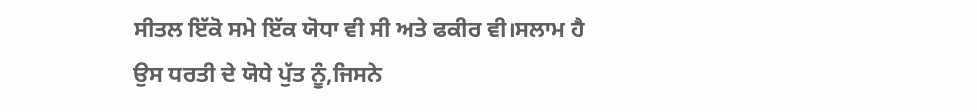ਸੀਤਲ ਇੱਕੋ ਸਮੇ ਇੱਕ ਯੋਧਾ ਵੀ ਸੀ ਅਤੇ ਫਕੀਰ ਵੀ।ਸਲਾਮ ਹੈ ਉਸ ਧਰਤੀ ਦੇ ਯੋਧੇ ਪੁੱਤ ਨੂੰ,ਜਿਸਨੇ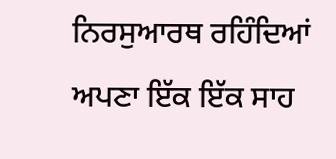ਨਿਰਸੁਆਰਥ ਰਹਿੰਦਿਆਂ ਅਪਣਾ ਇੱਕ ਇੱਕ ਸਾਹ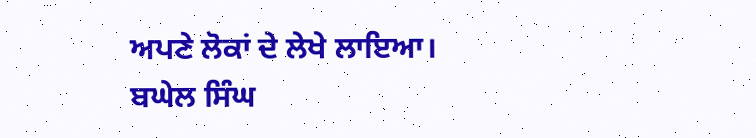ਅਪਣੇ ਲੋਕਾਂ ਦੇ ਲੇਖੇ ਲਾਇਆ।
ਬਘੇਲ ਸਿੰਘ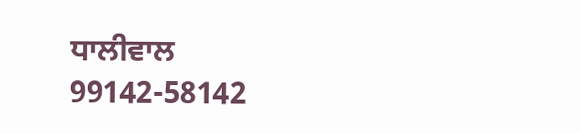ਧਾਲੀਵਾਲ
99142-58142